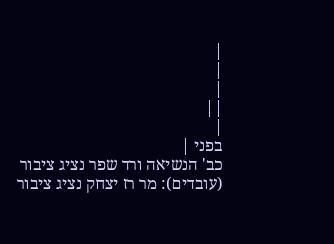|
|
|
||
|
בפני |
כב' הנשיאה ורד שפר נציג ציבור (עובדים): מר רז יצחק נציג ציבור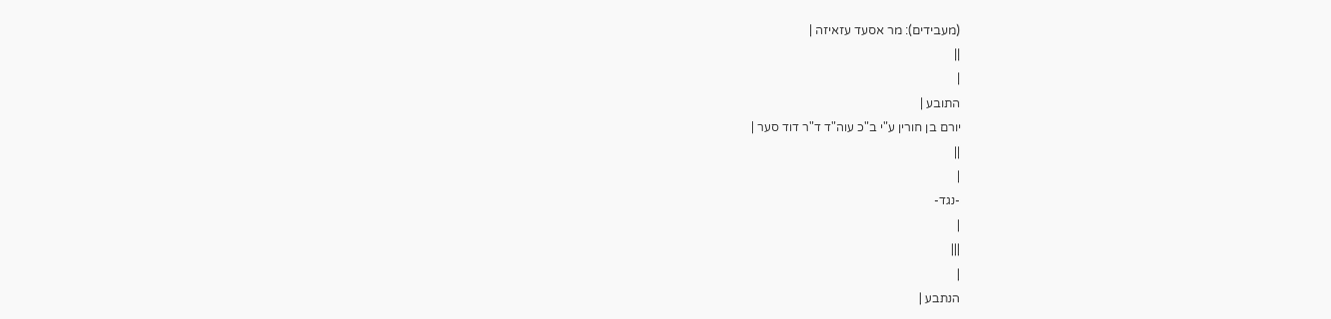(מעבידים): מר אסעד עזאיזה |
||
|
התובע |
יורם בן חורין ע"י ב"כ עוה"ד ד"ר דוד סער |
||
|
-נגד-
|
|||
|
הנתבע |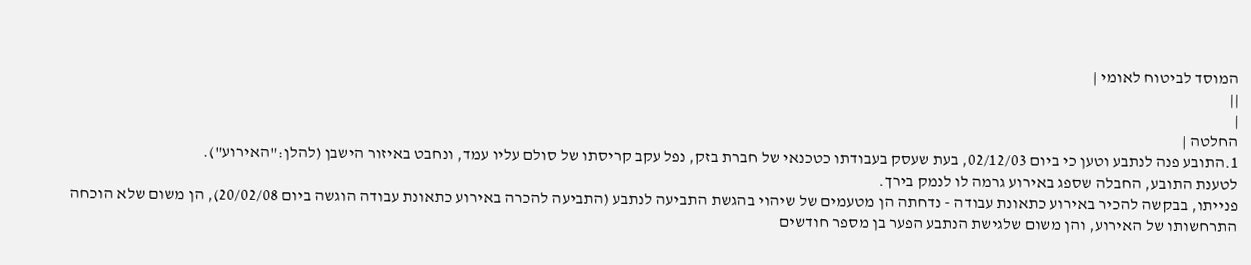המוסד לביטוח לאומי |
||
|
החלטה |
1.התובע פנה לנתבע וטען כי ביום 02/12/03, בעת שעסק בעבודתו כטכנאי של חברת בזק, נפל עקב קריסתו של סולם עליו עמד, ונחבט באיזור הישבן (להלן:"האירוע").
לטענת התובע, החבלה שספג באירוע גרמה לו לנמק בירך.
פנייתו, בבקשה להכיר באירוע כתאונת עבודה - נדחתה הן מטעמים של שיהוי בהגשת התביעה לנתבע (התביעה להכרה באירוע כתאונת עבודה הוגשה ביום 20/02/08), הן משום שלא הוכחה התרחשותו של האירוע, והן משום שלגישת הנתבע הפער בן מספר חודשים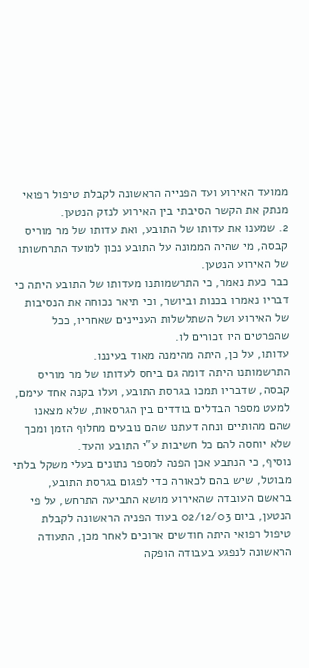ממועד האירוע ועד הפנייה הראשונה לקבלת טיפול רפואי מנתק את הקשר הסיבתי בין האירוע לנזק הנטען.
2. שמענו את עדותו של התובע, ואת עדותו של מר מוריס קבסה, מי שהיה הממונה על התובע נכון למועד התרחשותו של האירוע הנטען.
כבר כעת נאמר, כי התרשמותנו מעדותו של התובע היתה כי דבריו נאמרו בכנות וביושר, וכי תיאר נכוחה את הנסיבות של האירוע ושל השתלשלות העניינים שאחריו, ככל שהפרטים היו זכורים לו.
עדותו, על כן, היתה מהימנה מאוד בעיננו.
התרשמותנו היתה דומה גם ביחס לעדותו של מר מוריס קבסה, שדבריו תמכו בגרסת התובע, ועלו בקנה אחד עימם, למעט מספר הבדלים בודדים בין הגרסאות, שלא מצאנו שהם מהותיים ונחה דעתנו שהם נובעים מחלוף הזמן ומכך שלא יוחסה להם כל חשיבות ע"י התובע והעד.
נוסיף, כי הנתבע אכן הפנה למספר נתונים בעלי משקל בלתי מבוטל, שיש בהם לכאורה כדי לפגום בגרסת התובע, בראשם העובדה שהאירוע מושא התביעה התרחש, על פי הנטען, ביום 02/12/03 בעוד הפניה הראשונה לקבלת טיפול רפואי היתה חודשים ארוכים לאחר מכן, התעודה הראשונה לנפגע בעבודה הופקה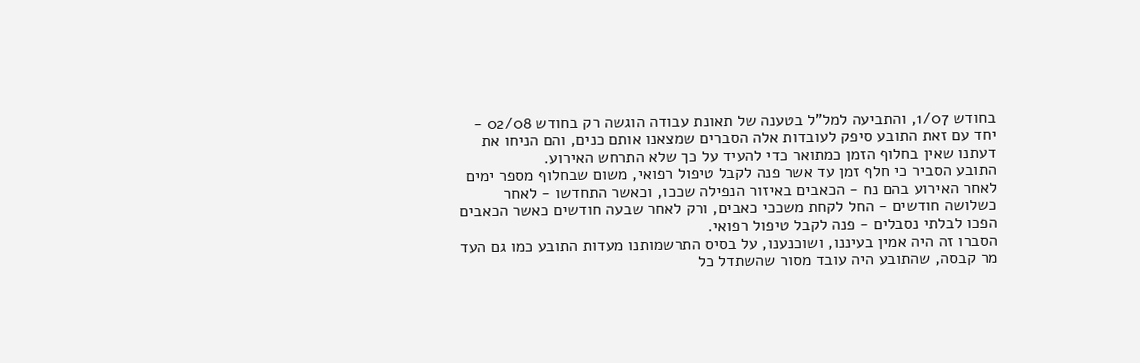בחודש 1/07, והתביעה למל"ל בטענה של תאונת עבודה הוגשה רק בחודש 02/08 - יחד עם זאת התובע סיפק לעובדות אלה הסברים שמצאנו אותם כנים, והם הניחו את דעתנו שאין בחלוף הזמן כמתואר כדי להעיד על כך שלא התרחש האירוע.
התובע הסביר כי חלף זמן עד אשר פנה לקבל טיפול רפואי, משום שבחלוף מספר ימים לאחר האירוע בהם נח - הכאבים באיזור הנפילה שככו, וכאשר התחדשו - לאחר כשלושה חודשים - החל לקחת משככי כאבים, ורק לאחר שבעה חודשים כאשר הכאבים הפכו לבלתי נסבלים - פנה לקבל טיפול רפואי.
הסברו זה היה אמין בעיננו, ושוכנענו, על בסיס התרשמותנו מעדות התובע כמו גם העד מר קבסה, שהתובע היה עובד מסור שהשתדל כל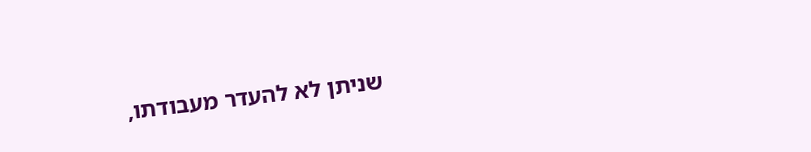שניתן לא להעדר מעבודתו,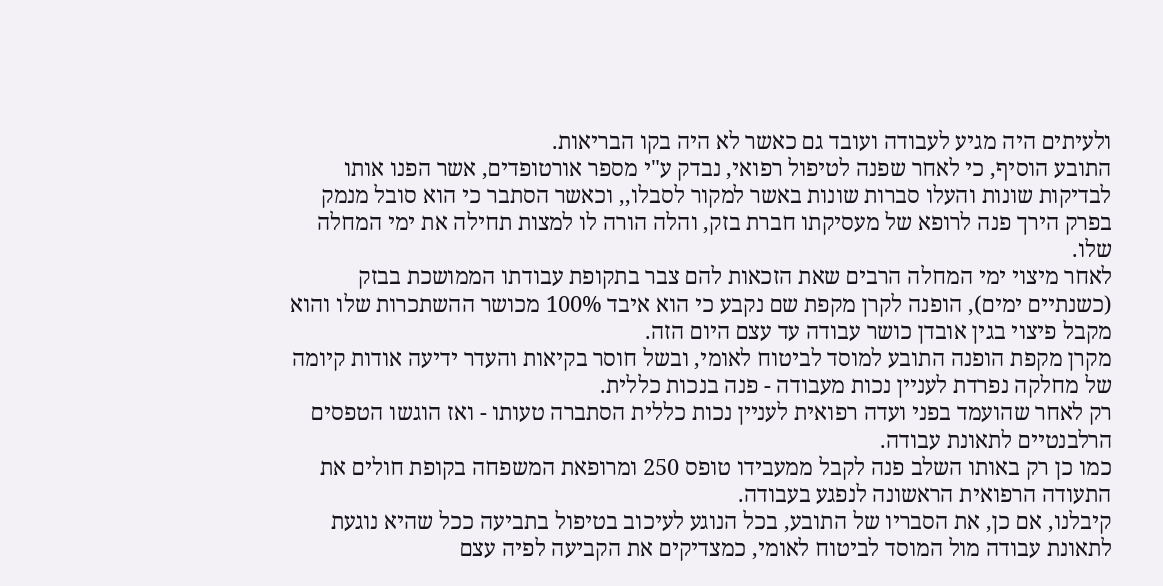ולעיתים היה מגיע לעבודה ועובד גם כאשר לא היה בקו הבריאות.
התובע הוסיף, כי לאחר שפנה לטיפול רפואי, נבדק ע"י מספר אורטופדים, אשר הפנו אותו לבדיקות שונות והעלו סברות שונות באשר למקור לסבלו,, וכאשר הסתבר כי הוא סובל מנמק בפרק הירך פנה לרופא של מעסיקתו חברת בזק, והלה הורה לו למצות תחילה את ימי המחלה שלו.
לאחר מיצוי ימי המחלה הרבים שאת הזכאות להם צבר בתקופת עבודתו הממושכת בבזק (כשנתיים ימים), הופנה לקרן מקפת שם נקבע כי הוא איבד 100% מכושר ההשתכרות שלו והוא מקבל פיצוי בגין אובדן כושר עבודה עד עצם היום הזה.
מקרן מקפת הופנה התובע למוסד לביטוח לאומי, ובשל חוסר בקיאות והעדר ידיעה אודות קיומה של מחלקה נפרדת לעניין נכות מעבודה - פנה בנכות כללית.
רק לאחר שהועמד בפני ועדה רפואית לעניין נכות כללית הסתברה טעותו - ואז הוגשו הטפסים הרלבנטיים לתאונת עבודה.
כמו כן רק באותו השלב פנה לקבל ממעבידו טופס 250 ומרופאת המשפחה בקופת חולים את התעודה הרפואית הראשונה לנפגע בעבודה.
קיבלנו, אם כן, את הסבריו של התובע, בכל הנוגע לעיכוב בטיפול בתביעה ככל שהיא נוגעת לתאונת עבודה מול המוסד לביטוח לאומי, כמצדיקים את הקביעה לפיה עצם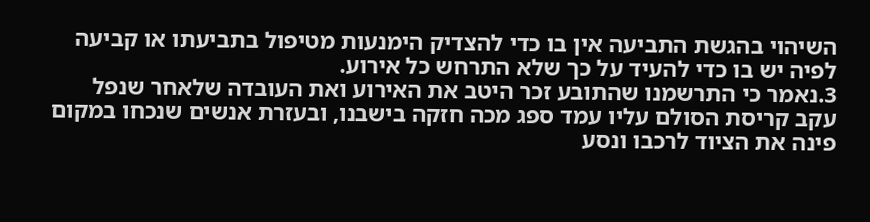השיהוי בהגשת התביעה אין בו כדי להצדיק הימנעות מטיפול בתביעתו או קביעה לפיה יש בו כדי להעיד על כך שלא התרחש כל אירוע.
3.נאמר כי התרשמנו שהתובע זכר היטב את האירוע ואת העובדה שלאחר שנפל עקב קריסת הסולם עליו עמד ספג מכה חזקה בישבנו, ובעזרת אנשים שנכחו במקום פינה את הציוד לרכבו ונסע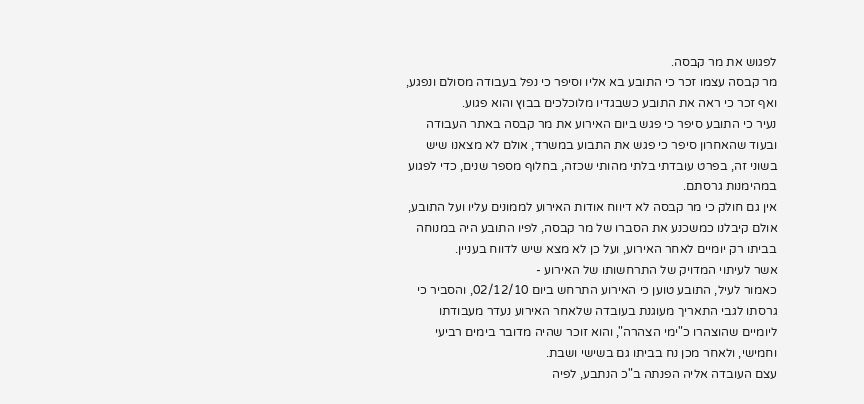לפגוש את מר קבסה.
מר קבסה עצמו זכר כי התובע בא אליו וסיפר כי נפל בעבודה מסולם ונפגע, ואף זכר כי ראה את התובע כשבגדיו מלוכלכים בבוץ והוא פגוע.
נעיר כי התובע סיפר כי פגש ביום האירוע את מר קבסה באתר העבודה ובעוד שהאחרון סיפר כי פגש את התבוע במשרד, אולם לא מצאנו שיש בשוני זה, בפרט עובדתי בלתי מהותי שכזה, בחלוף מספר שנים, כדי לפגוע במהימנות גרסתם.
אין גם חולק כי מר קבסה לא דיווח אודות האירוע לממונים עליו ועל התובע, אולם קיבלנו כמשכנע את הסברו של מר קבסה, לפיו התובע היה במנוחה בביתו רק יומיים לאחר האירוע, ועל כן לא מצא שיש לדווח בעניין.
אשר לעיתוי המדויק של התרחשותו של האירוע -
כאמור לעיל, התובע טוען כי האירוע התרחש ביום 02/12/10, והסביר כי גרסתו לגבי התאריך מעוגנת בעובדה שלאחר האירוע נעדר מעבודתו ליומיים שהוצהרו כ"ימי הצהרה", והוא זוכר שהיה מדובר בימים רביעי וחמישי, ולאחר מכן נח בביתו גם בשישי ושבת.
עצם העובדה אליה הפנתה ב"כ הנתבע, לפיה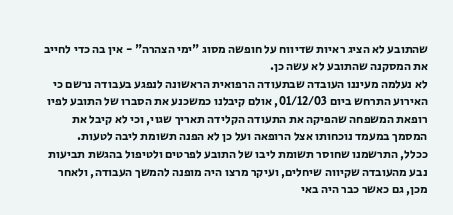שהתובע לא הציג ראיות שדיווח על חופשה מסוג "ימי הצהרה" - אין בה כדי לחייב את המסקנה שהתובע לא עשה כן.
לא נעלמה מעיננו העובדה שבתעודה הרפואית הראשונה לנפגע בעבודה נרשם כי האירוע התרחש ביום 01/12/03, אולם קיבלנו כמשכנע את הסברו של התובע לפיו רופאת המשפחה שהפיקה את התעודה הקלידה תאריך שגוי, וכי לא קיבל את המסמך במעמד נוכחותו אצל הרופאה ועל כן לא הפנה תשומת ליבה לטעות.
ככלל, התרשמנו שחוסר תשומת ליבו של התובע לפרטים ולטיפול בהגשת תביעות נבע מהעובדה שקיווה שיחלים, ועיקר מרצו היה מופנה להמשך העבודה, ולאחר מכן, גם כאשר כבר היה באי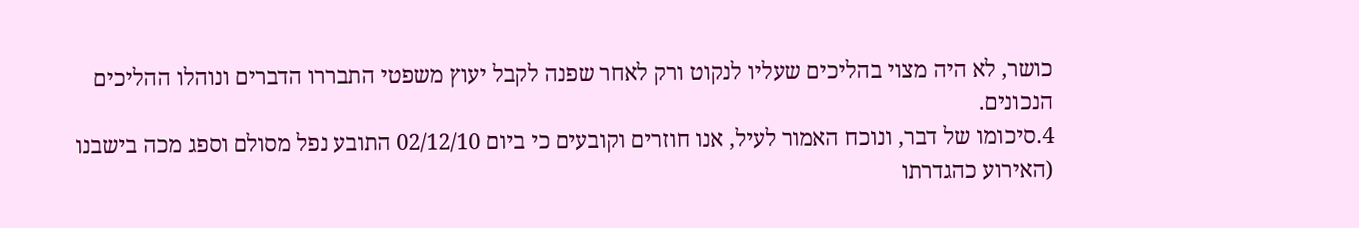כושר, לא היה מצוי בהליכים שעליו לנקוט ורק לאחר שפנה לקבל יעוץ משפטי התבררו הדברים ונוהלו ההליכים הנכונים.
4.סיכומו של דבר, ונוכח האמור לעיל, אנו חוזרים וקובעים כי ביום 02/12/10 התובע נפל מסולם וספג מכה בישבנו (האירוע כהגדרתו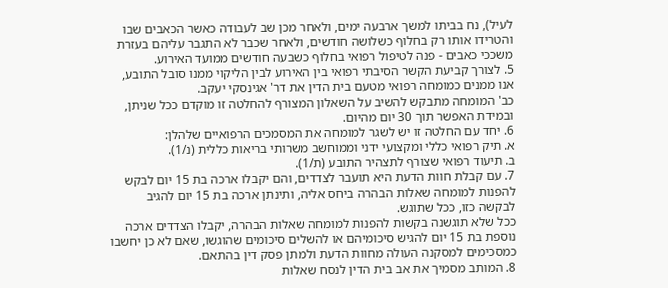לעיל), נח בביתו למשך ארבעה ימים, ולאחר מכן שב לעבודה כאשר הכאבים שבו והטרידו אותו רק בחלוף כשלושה חודשים, ולאחר שכבר לא התגבר עליהם בעזרת משככי כאבים - פנה לטיפול רפואי בחלוף כשבעה חודשים ממועד האירוע.
5. לצורך קביעת הקשר הסיבתי רפואי בין האירוע לבין הליקוי ממנו סובל התובע, אנו ממנים כמומחה רפואי מטעם בית הדין את דר' אגינסקי יעקב.
כב' המומחה מתבקש להשיב על השאלון המצורף להחלטה זו מוקדם ככל שניתן, ובמידת האפשר תוך 30 יום מהיום.
6. יחד עם החלטה זו יש לשגר למומחה את המסמכים הרפואיים שלהלן:
א. תיק רפואי כללי ומקצועי ידני וממוחשב משרותי בריאות כללית (נ/1).
ב. תיעוד רפואי שצורף לתצהיר התובע (ת/1).
7. עם קבלת חוות הדעת היא תועבר לצדדים, והם יקבלו ארכה בת 15 יום לבקש להפנות למומחה שאלות הבהרה ביחס אליה, ותינתן ארכה בת 15 יום להגיב לבקשה כזו, ככל שתוגש.
ככל שלא תוגשנה בקשות להפנות למומחה שאלות הבהרה, יקבלו הצדדים ארכה נוספת בת 15 יום להגיש סיכומיהם או להשלים סיכומים שהוגשו, שאם לא כן יחשבו כמסכימים למסקנה העולה מחוות הדעת ולמתן פסק דין בהתאם.
8. המותב מסמיך את אב בית הדין לנסח שאלות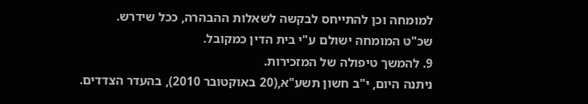למומחה וכן להתייחס לבקשה לשאלות ההבהרה, ככל שידרש.
שכ"ט המומחה ישולם ע"י בית הדין כמקובל.
9. להמשך טיפולה של המזכירות.
ניתנה היום, י"ב חשון תשע"א,(20 באוקטובר 2010), בהעדר הצדדים.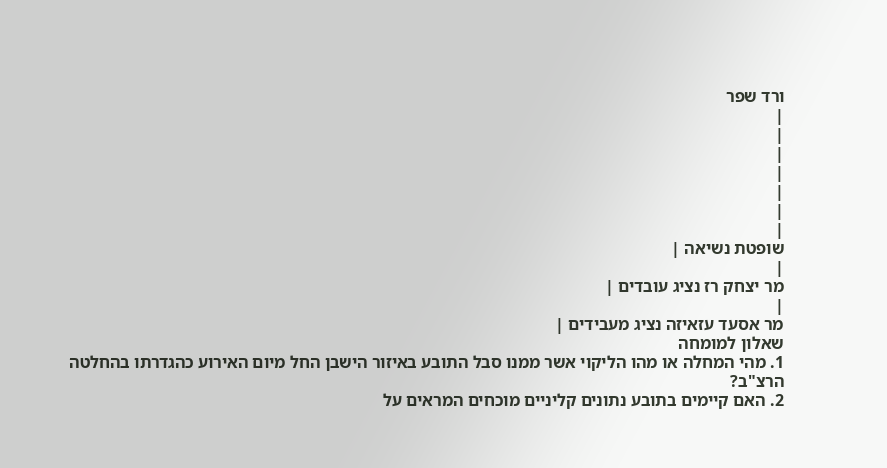ורד שפר
|
|
|
|
|
|
|
שופטת נשיאה |
|
מר יצחק רז נציג עובדים |
|
מר אסעד עזאיזה נציג מעבידים |
שאלון למומחה
1. מהי המחלה או מהו הליקוי אשר ממנו סבל התובע באיזור הישבן החל מיום האירוע כהגדרתו בהחלטה הרצ"ב?
2. האם קיימים בתובע נתונים קליניים מוכחים המראים על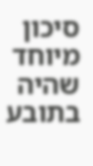סיכון מיוחד שהיה בתובע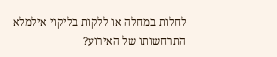לחלות במחלה או ללקות בליקוי אילמלא התרחשותו של האירוע?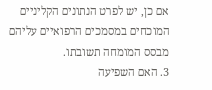אם כן, יש לפרט הנתונים הקליניים המוכחים במסמכים הרפואיים עליהם מבסס המומחה תשובתו.
3. האם השפיעה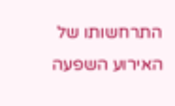התרחשותו של האירוע השפעה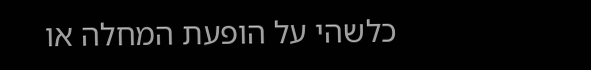כלשהי על הופעת המחלה או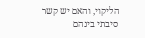הליקוי, והאם יש קשר סיבתי בינהם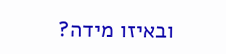ובאיזו מידה?